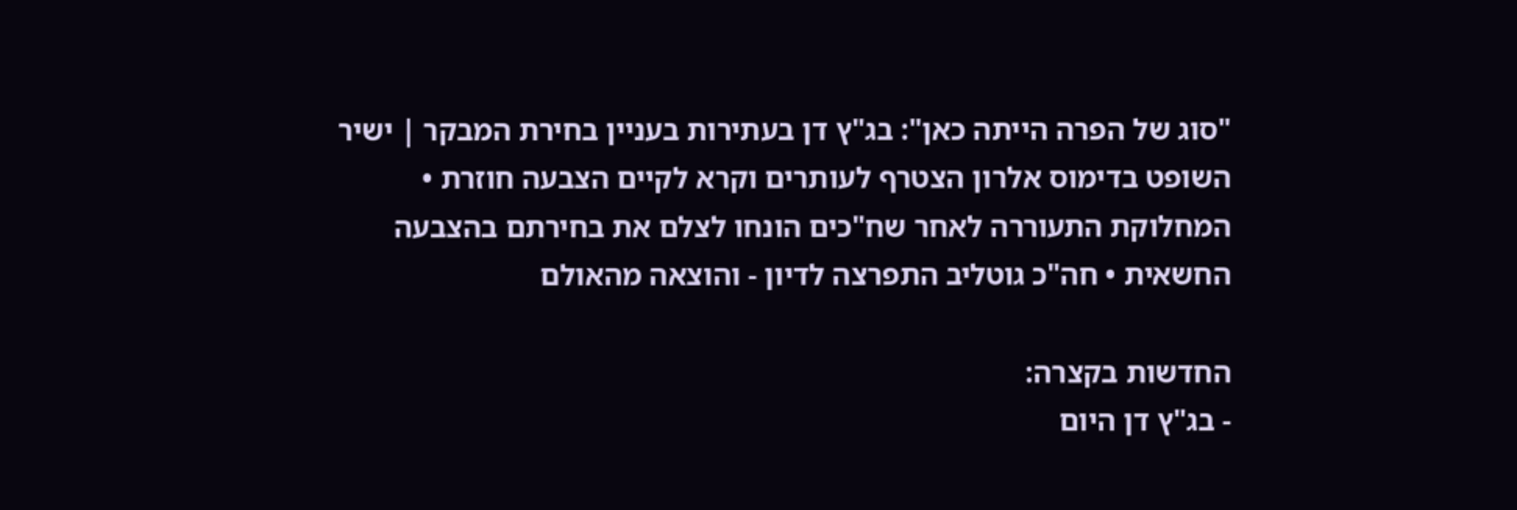"סוג של הפרה הייתה כאן": בג"ץ דן בעתירות בעניין בחירת המבקר | ישיר
השופט בדימוס אלרון הצטרף לעותרים וקרא לקיים הצבעה חוזרת • המחלוקת התעוררה לאחר שח"כים הונחו לצלם את בחירתם בהצבעה החשאית • חה"כ גוטליב התפרצה לדיון - והוצאה מהאולם

החדשות בקצרה:
- בג"ץ דן היום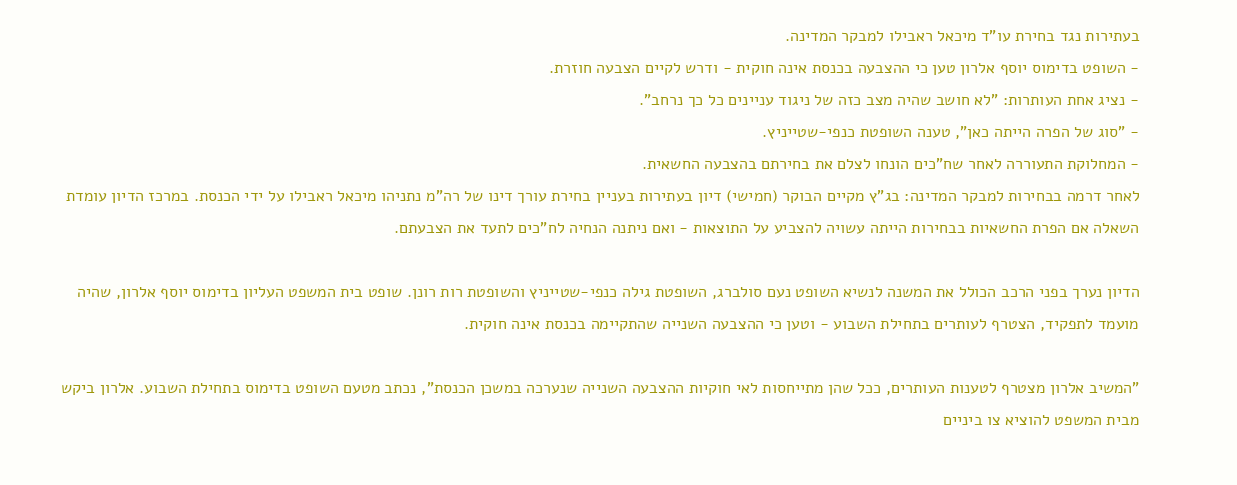בעתירות נגד בחירת עו"ד מיכאל ראבילו למבקר המדינה.
- השופט בדימוס יוסף אלרון טען כי ההצבעה בכנסת אינה חוקית - ודרש לקיים הצבעה חוזרת.
- נציג אחת העותרות: "לא חושב שהיה מצב כזה של ניגוד עניינים כל כך נרחב".
- "סוג של הפרה הייתה כאן", טענה השופטת כנפי-שטייניץ.
- המחלוקת התעוררה לאחר שח"כים הונחו לצלם את בחירתם בהצבעה החשאית.
לאחר דרמה בבחירות למבקר המדינה: בג"ץ מקיים הבוקר (חמישי) דיון בעתירות בעניין בחירת עורך דינו של רה"מ נתניהו מיכאל ראבילו על ידי הכנסת. במרכז הדיון עומדת השאלה אם הפרת החשאיות בבחירות הייתה עשויה להצביע על התוצאות - ואם ניתנה הנחיה לח"כים לתעד את הצבעתם.

הדיון נערך בפני הרכב הכולל את המשנה לנשיא השופט נעם סולברג, השופטת גילה כנפי-שטייניץ והשופטת רות רונן. שופט בית המשפט העליון בדימוס יוסף אלרון, שהיה מועמד לתפקיד, הצטרף לעותרים בתחילת השבוע - וטען כי ההצבעה השנייה שהתקיימה בכנסת אינה חוקית.

"המשיב אלרון מצטרף לטענות העותרים, ככל שהן מתייחסות לאי חוקיות ההצבעה השנייה שנערכה במשכן הכנסת", נכתב מטעם השופט בדימוס בתחילת השבוע. אלרון ביקש מבית המשפט להוציא צו ביניים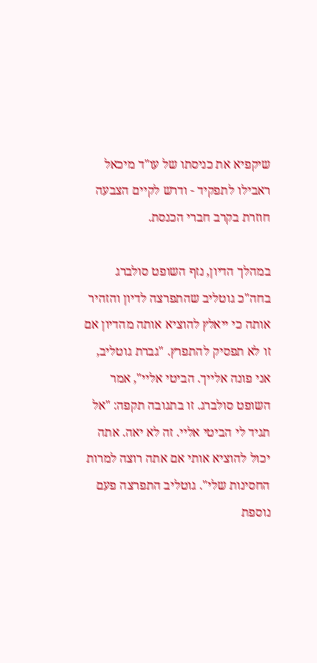שיקפיא את כניסתו של עו"ד מיכאל ראבילו לתפקיד - ודרש לקיים הצבעה חוזרת בקרב חברי הכנסת.

במהלך הדיון, נזף השופט סולברג בחה"כ גוטליב שהתפרצה לדיון והזהיר אותה כי ייאלץ להוציא אותה מהדיון אם זו לא תפסיק להתפרץ. "גברת גוטליב, אני פונה אלייך. הביטי אליי", אמר השופט סולברג. זו בתגובה תקפה: "אל תגיד לי הביטי אליי. זה לא יאה. אתה יכול להוציא אותי אם אתה רוצה למרות החסינות שלי". גוטליב התפרצה פעם נוספת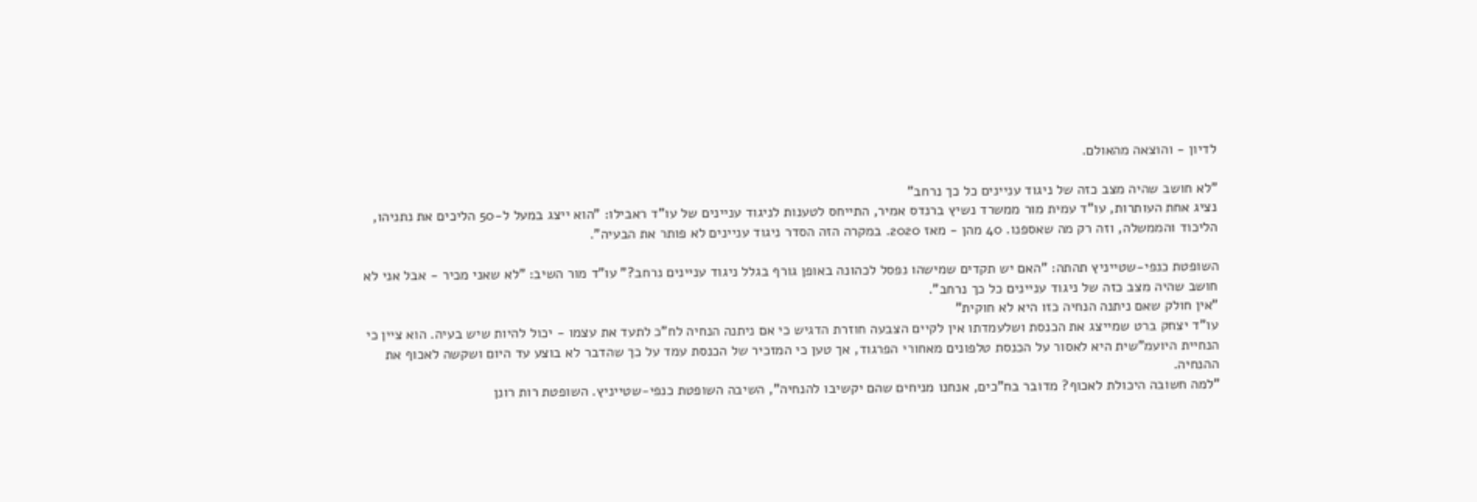לדיון - והוצאה מהאולם.

"לא חושב שהיה מצב כזה של ניגוד עניינים כל כך נרחב"
נציג אחת העותרות, עו"ד עמית מור ממשרד נשיץ ברנדס אמיר, התייחס לטענות לניגוד עניינים של עו"ד ראבילו: "הוא ייצג במעל ל-50 הליכים את נתניהו, הליכוד והממשלה, וזה רק מה שאספנו. 40 מהן - מאז 2020. במקרה הזה הסדר ניגוד עניינים לא פותר את הבעיה".

השופטת כנפי-שטייניץ תהתה: "האם יש תקדים שמישהו נפסל לכהונה באופן גורף בגלל ניגוד עניינים נרחב?" עו"ד מור השיב: "לא שאני מכיר - אבל אני לא חושב שהיה מצב כזה של ניגוד עניינים כל כך נרחב".
"אין חולק שאם ניתנה הנחיה כזו היא לא חוקית"
עו"ד יצחק ברט שמייצג את הכנסת ושלעמדתו אין לקיים הצבעה חוזרת הדגיש כי אם ניתנה הנחיה לח"כ לתעד את עצמו - יכול להיות שיש בעיה. הוא ציין כי הנחיית היועמ"שית היא לאסור על הכנסת טלפונים מאחורי הפרגוד, אך טען כי המזכיר של הכנסת עמד על כך שהדבר לא בוצע עד היום ושקשה לאכוף את ההנחיה.
"למה חשובה היכולת לאכוף? מדובר בח"כים, אנחנו מניחים שהם יקשיבו להנחיה", השיבה השופטת כנפי-שטייניץ. השופטת רות רונן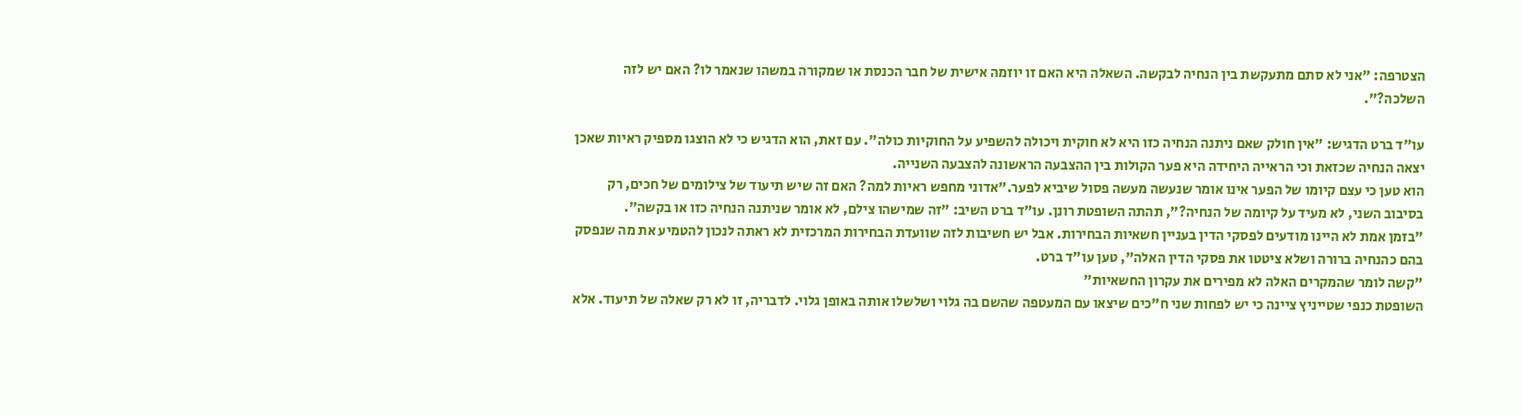הצטרפה: "אני לא סתם מתעקשת בין הנחיה לבקשה. השאלה היא האם זו יוזמה אישית של חבר הכנסת או שמקורה במשהו שנאמר לו? האם יש לזה השלכה?".

עו"ד ברט הדגיש: "אין חולק שאם ניתנה הנחיה כזו היא לא חוקית ויכולה להשפיע על החוקיות כולה". עם זאת, הוא הדגיש כי לא הוצגו מספיק ראיות שאכן יצאה הנחיה שכזאת וכי הראייה היחידה היא פער הקולות בין ההצבעה הראשונה להצבעה השנייה.
הוא טען כי עצם קיומו של הפער אינו אומר שנעשה מעשה פסול שיביא לפער."אדוני מחפש ראיות למה? האם זה שיש תיעוד של צילומים של חכים, רק בסיבוב השני, לא מעיד על קיומה של הנחיה?", תהתה השופטת רונן. עו"ד ברט השיב: "זה שמישהו צילם, לא אומר שניתנה הנחיה כזו או בקשה".
"בזמן אמת לא היינו מודעים לפסקי הדין בעניין חשאיות הבחירות. אבל יש חשיבות לזה שוועדת הבחירות המרכזית לא ראתה לנכון להטמיע את מה שנפסק בהם כהנחיה ברורה ושלא ציטטו את פסקי הדין האלה", טען עו"ד ברט.
"קשה לומר שהמקרים האלה לא מפירים את עקרון החשאיות"
השופטת כנפי שטייניץ ציינה כי יש לפחות שני ח"כים שיצאו עם המעטפה שהשם בה גלוי ושלשלו אותה באופן גלוי. לדבריה, זו לא רק שאלה של תיעוד. אלא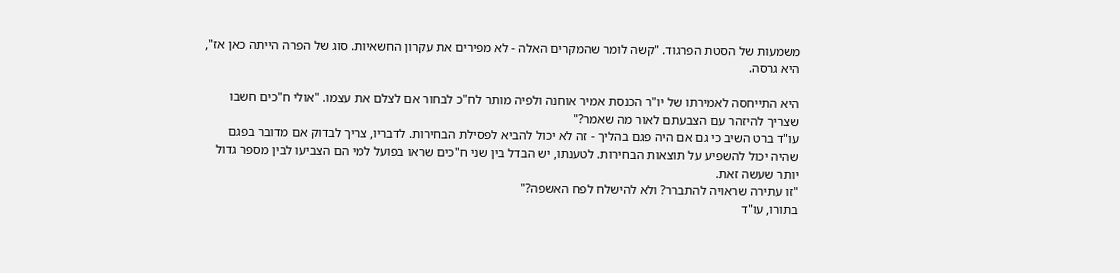משמעות של הסטת הפרגוד. "קשה לומר שהמקרים האלה - לא מפירים את עקרון החשאיות. סוג של הפרה הייתה כאן אז", היא גרסה.

היא התייחסה לאמירתו של יו"ר הכנסת אמיר אוחנה ולפיה מותר לח"כ לבחור אם לצלם את עצמו. "אולי ח"כים חשבו שצריך להיזהר עם הצבעתם לאור מה שאמר?"
עו"ד ברט השיב כי גם אם היה פגם בהליך - זה לא יכול להביא לפסילת הבחירות. לדבריו, צריך לבדוק אם מדובר בפגם שהיה יכול להשפיע על תוצאות הבחירות. לטענתו, יש הבדל בין שני ח"כים שראו בפועל למי הם הצביעו לבין מספר גדול יותר שעשה זאת.
"זו עתירה שראויה להתברר? ולא להישלח לפח האשפה?"
בתורו, עו"ד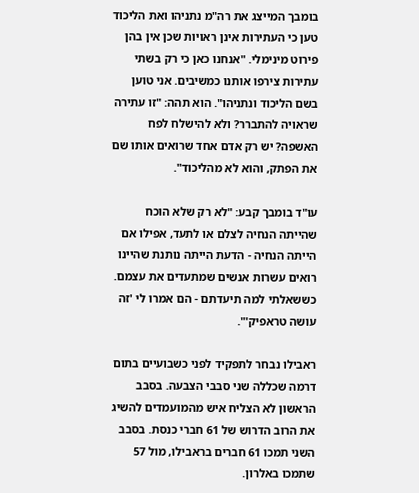בומבך המייצג את רה"מ נתניהו ואת הליכוד טען כי העתירות אינן ראויות שכן אין בהן פירוט מינימלי. "אנחנו כאן כי רק בשתי עתירות צירפו אותנו כמשיבים. אני טוען בשם הליכוד ונתניהו". הוא תהה: "זו עתירה שראויה להתברר? ולא להישלח לפח האשפה? יש רק אדם אחד שרואים אותו שם את הפתק, והוא לא מהליכוד".

עו"ד בומבך קבע: "לא רק שלא הוכח שהייתה הנחיה לצלם או לתעד, אפילו אם הייתה הנחיה - הדעת הייתה נותנת שהיינו רואים עשרות אנשים שמתעדים את עצמם. כששאלתי למה תיעדתם - הם אמרו לי 'זה עושה טראפיק'".

ראבילו נבחר לתפקיד לפני כשבועיים בתום דרמה שכללה שני סבבי הצבעה. בסבב הראשון לא הצליח איש מהמועמדים להשיג את הרוב הדרוש של 61 חברי כנסת. בסבב השני תמכו 61 חברים בראבילו, מול 57 שתמכו באלרון.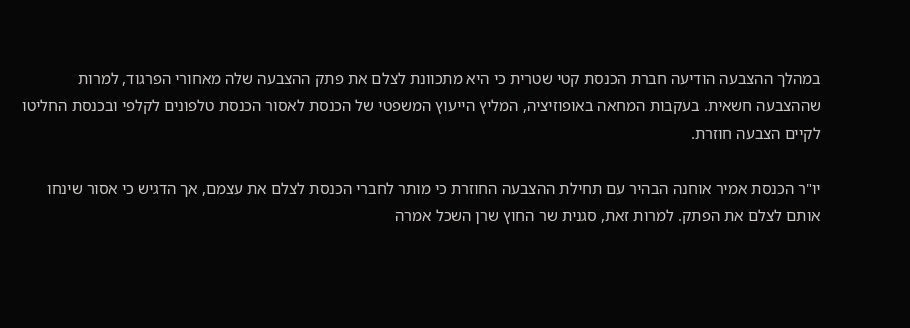במהלך ההצבעה הודיעה חברת הכנסת קטי שטרית כי היא מתכוונת לצלם את פתק ההצבעה שלה מאחורי הפרגוד, למרות שההצבעה חשאית. בעקבות המחאה באופוזיציה, המליץ הייעוץ המשפטי של הכנסת לאסור הכנסת טלפונים לקלפי ובכנסת החליטו לקיים הצבעה חוזרת.

יו"ר הכנסת אמיר אוחנה הבהיר עם תחילת ההצבעה החוזרת כי מותר לחברי הכנסת לצלם את עצמם, אך הדגיש כי אסור שינחו אותם לצלם את הפתק. למרות זאת, סגנית שר החוץ שרן השכל אמרה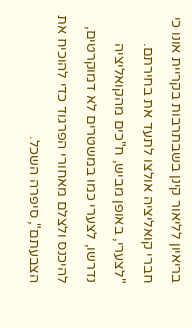בריאיון לליאור קינן בשבתרבות בקריית אונו כי חברי קואליציה אולצו לתעד את בחירתם. "לצערי, באופן מביש, ח"כים מהקואליציה נדרשו, לצערי כמו במשטרים לא דמוקרטים, להיכנס ולצלם מאחורי הפרגוד כדי להוכיח את הצבעתם", סיפרה השכל.